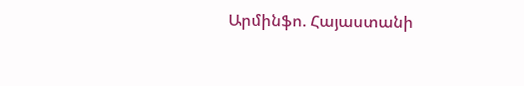Արմինֆո. Հայաստանի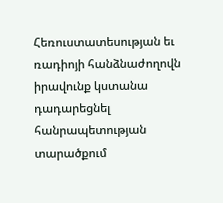Հեռուստատեսության եւ ռադիոյի հանձնաժողովն իրավունք կստանա դադարեցնել հանրապետության տարածքում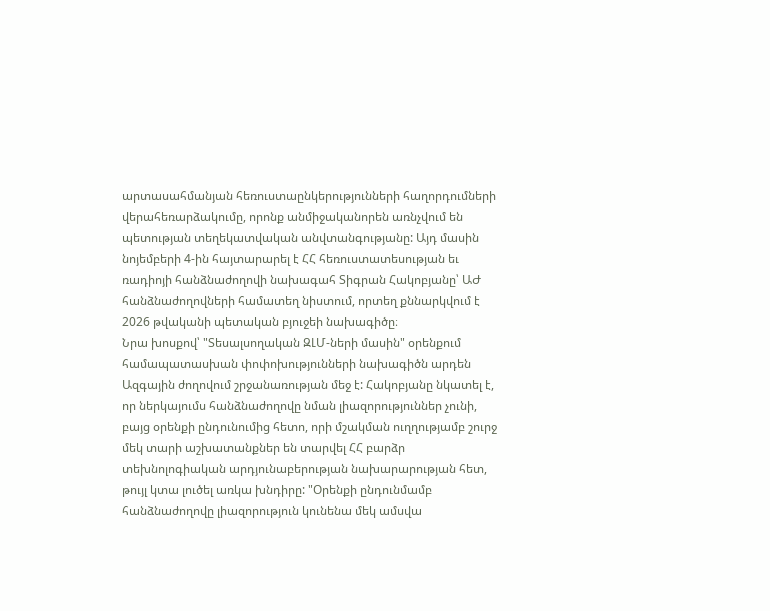արտասահմանյան հեռուստաընկերությունների հաղորդումների վերահեռարձակումը, որոնք անմիջականորեն առնչվում են պետության տեղեկատվական անվտանգությանը: Այդ մասին նոյեմբերի 4-ին հայտարարել է ՀՀ հեռուստատեսության եւ ռադիոյի հանձնաժողովի նախագահ Տիգրան Հակոբյանը՝ ԱԺ հանձնաժողովների համատեղ նիստում, որտեղ քննարկվում է 2026 թվականի պետական բյուջեի նախագիծը։
Նրա խոսքով՝ "Տեսալսողական ԶԼՄ-ների մասին" օրենքում համապատասխան փոփոխությունների նախագիծն արդեն Ազգային ժողովում շրջանառության մեջ է: Հակոբյանը նկատել է, որ ներկայումս հանձնաժողովը նման լիազորություններ չունի, բայց օրենքի ընդունումից հետո, որի մշակման ուղղությամբ շուրջ մեկ տարի աշխատանքներ են տարվել ՀՀ բարձր տեխնոլոգիական արդյունաբերության նախարարության հետ, թույլ կտա լուծել առկա խնդիրը: "Օրենքի ընդունմամբ հանձնաժողովը լիազորություն կունենա մեկ ամսվա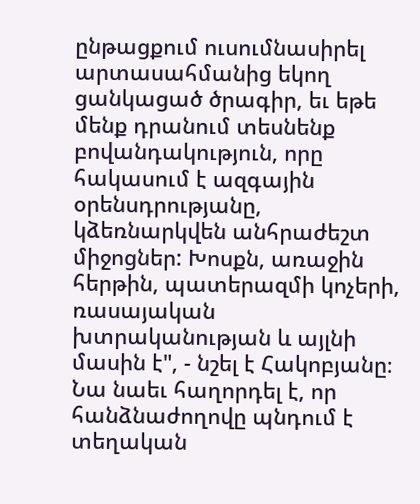ընթացքում ուսումնասիրել արտասահմանից եկող ցանկացած ծրագիր, եւ եթե մենք դրանում տեսնենք բովանդակություն, որը հակասում է ազգային օրենսդրությանը, կձեռնարկվեն անհրաժեշտ միջոցներ: Խոսքն, առաջին հերթին, պատերազմի կոչերի, ռասայական խտրականության և այլնի մասին է", - նշել է Հակոբյանը։
Նա նաեւ հաղորդել է, որ հանձնաժողովը պնդում է տեղական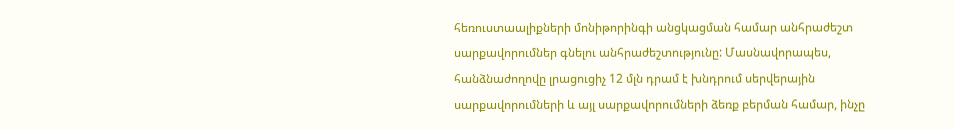հեռուստաալիքների մոնիթորինգի անցկացման համար անհրաժեշտ սարքավորումներ գնելու անհրաժեշտությունը: Մասնավորապես, հանձնաժողովը լրացուցիչ 12 մլն դրամ է խնդրում սերվերային սարքավորումների և այլ սարքավորումների ձեռք բերման համար, ինչը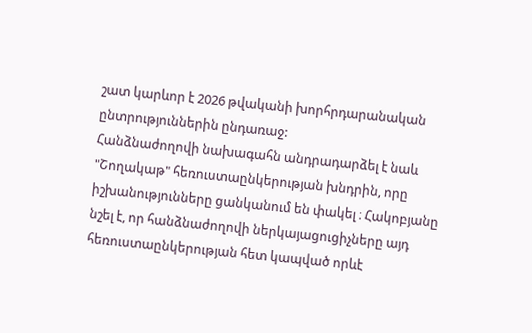շատ կարևոր է 2026 թվականի խորհրդարանական ընտրություններին ընդառաջ:
Հանձնաժողովի նախագահն անդրադարձել է նաև "Շողակաթ" հեռուստաընկերության խնդրին, որը իշխանությունները ցանկանում են փակել ։ Հակոբյանը նշել է, որ հանձնաժողովի ներկայացուցիչները այդ հեռուստաընկերության հետ կապված որևէ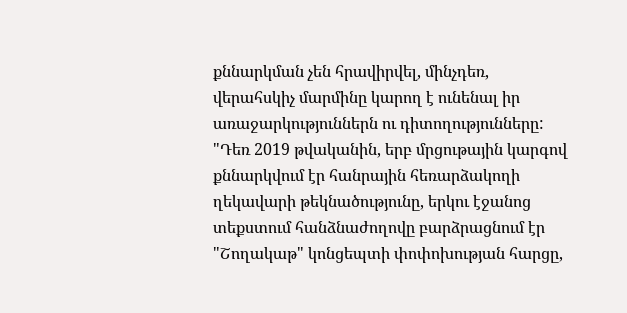քննարկման չեն հրավիրվել, մինչդեռ, վերահսկիչ մարմինը կարող է ունենալ իր առաջարկություններն ու դիտողությունները: "Դեռ 2019 թվականին, երբ մրցութային կարգով քննարկվում էր հանրային հեռարձակողի ղեկավարի թեկնածությունը, երկու էջանոց տեքստում հանձնաժողովը բարձրացնում էր "Շողակաթ" կոնցեպտի փոփոխության հարցը,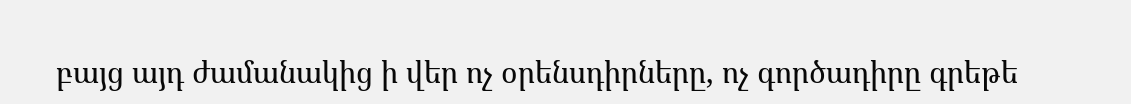բայց այդ ժամանակից ի վեր ոչ օրենսդիրները, ոչ գործադիրը գրեթե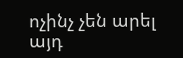ոչինչ չեն արել այդ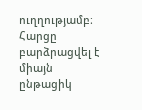ուղղությամբ։ Հարցը բարձրացվել է միայն ընթացիկ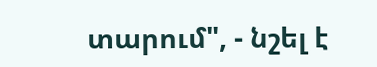տարում", - նշել է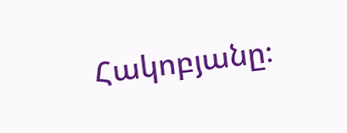Հակոբյանը։